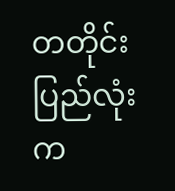တတိုင်းပြည်လုံးက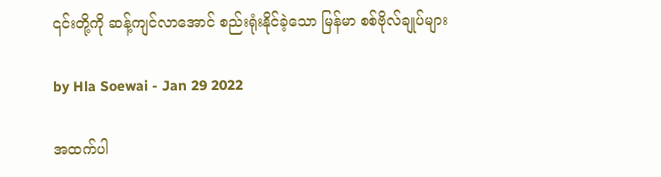၎င်းတို့ကို ဆန့်ကျင်လာအောင် စည်းရုံးနိုင်ခဲ့သော မြန်မာ စစ်ဗိုလ်ချုပ်များ

by Hla Soewai - Jan 29 2022

အထက်ပါ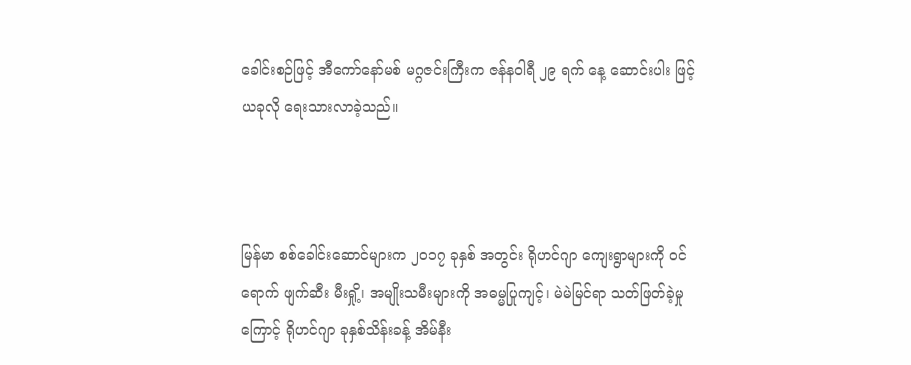ခေါင်းစဉ်ဖြင့် အီကော်နော်မစ် မဂ္ဂဇင်းကြီးက ဇန်နဝါရီ ၂၉ ရက် နေ့ ဆောင်းပါး ဖြင့် ယခုလို ရေးသားလာခဲ့သည်။



မြန်မာ စစ်ခေါင်းဆောင်များက ၂၀၁၇ ခုနှစ် အတွင်း ရိုဟင်ဂျာ ကျေးရွာများကို ဝင်ရောက် ဖျက်ဆီး မီးရှို့၊ အမျိုးသမီးများကို အဓမ္မပြုကျင့်၊ မဲမဲမြင်ရာ သတ်ဖြတ်ခဲ့မှု ကြောင့် ရိုဟင်ဂျာ ခုနှစ်သိန်းခန့် အိမ်နီး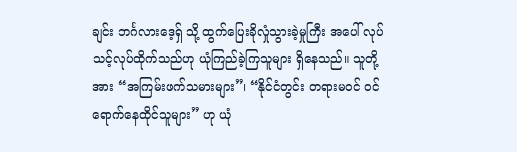ချင်း ဘင်္ဂလားဒေ့ရှ် သို့ ထွက်ပြေးခိုလှုံသွားခဲ့မှုကြီး အပေါ် လုပ်သင့်လုပ်ထိုက်သည်ဟု ယုံကြည်ခဲ့ကြသူများ ရှိနေသည်။ သူတို့အား “အကြမ်းဖက်သမားများ”၊ “နိုင်ငံတွင်း တရားမဝင် ဝင်ရောက်နေထိုင်သူများ” ဟု ယုံ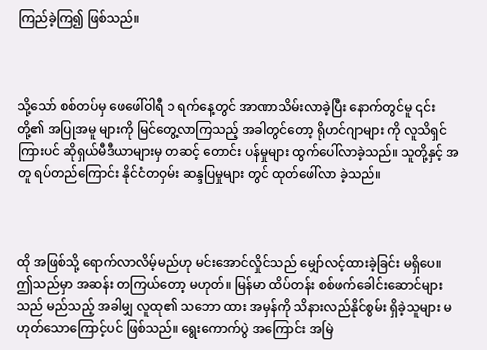ကြည်ခဲ့ကြ၍ ဖြစ်သည်။



သို့သော် စစ်တပ်မှ ဖေဖေါ်ဝါရီ ၁ ရက်နေ့တွင် အာဏာသိမ်းလာခဲ့ပြီး နောက်တွင်မူ ၎င်းတို့၏ အပြုအမူ များကို မြင်တွေ့လာကြသည့် အခါတွင်တော့ ရိုဟင်ဂျာများ ကို လူသိရှင်ကြားပင် ဆိုရှယ်မီဒီယာများမှ တဆင့် တောင်း ပန်မှုများ ထွက်ပေါ်လာခဲ့သည်။ သူတို့နှင့် အတူ ရပ်တည်ကြောင်း နိုင်ငံတဝှမ်း ဆန္ဒပြမှုများ တွင် ထုတ်ဖေါ်လာ ခဲ့သည်။



ထို အဖြစ်သို့ ရောက်လာလိမ့်မည်ဟု မင်းအောင်လှိုင်သည် မျှော်လင့်ထားခဲ့ခြင်း မရှိပေ။ ဤသည်မှာ အဆန်း တကြယ်တော့ မဟုတ်။ မြန်မာ ထိပ်တန်း စစ်ဖက်ခေါင်းဆောင်များသည် မည်သည့် အခါမျှ လူထု၏ သဘော ထား အမှန်ကို သိနားလည်နိုင်စွမ်း ရှိခဲ့သူများ မဟုတ်သောကြောင့်ပင် ဖြစ်သည်။ ရွေးကောက်ပွဲ အကြောင်း အမြဲ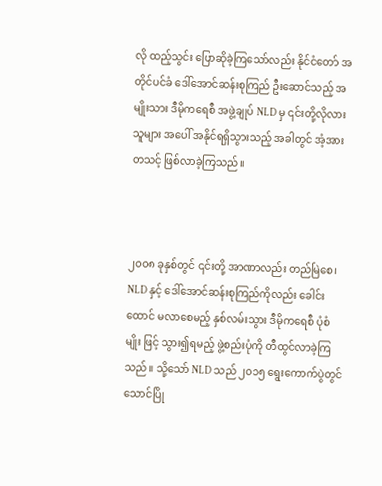လို ထည့်သွင်း ပြောဆိုခဲ့ကြသော်လည်း နိုင်ငံတော် အတိုင်ပင်ခံ ဒေါ်အောင်ဆန်းစုကြည် ဦးဆောင်သည့် အမျိုးသား ဒီမိုကရေစီ အဖွဲ့ချုပ် NLD မှ ၎င်းတို့လိုလားသူများ အပေါ် အနိုင်ရရှိသွားသည့် အခါတွင် အံ့အား တသင့် ဖြစ်လာခဲ့ကြသည်။



၂၀၀၈ ခုနှစ်တွင် ၎င်းတို့ အာဏာလည်း တည်မြဲစေ၊ NLD နှင့် ဒေါ်အောင်ဆန်းစုကြည်ကိုလည်း ခေါင်းထောင် မလာစေမည့် နှစ်လမ်းသွား ဒီမိုကရေစီ ပုံစံမျိုး ဖြင့် သွား၍ရမည့် ဖွဲ့စည်းပုံကို တီထွင်လာခဲ့ကြသည်။ သို့သော် NLD သည် ၂၀၁၅ ရွေးကောက်ပွဲတွင် သောင်ပြို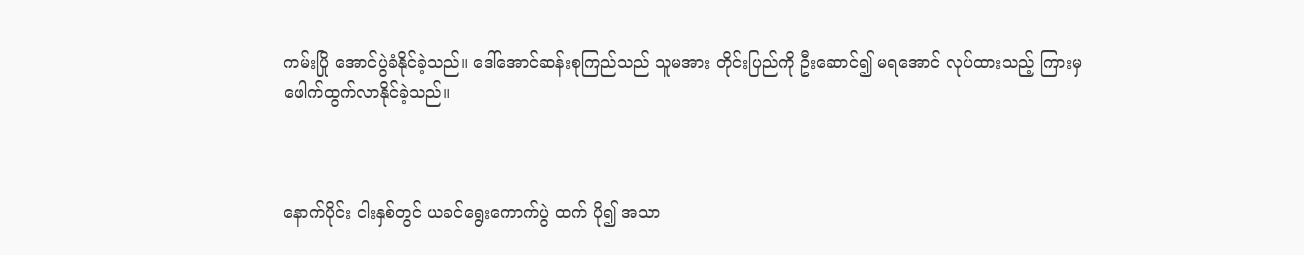ကမ်းပြို အောင်ပွဲခံနိုင်ခဲ့သည်။ ဒေါ်အောင်ဆန်းစုကြည်သည် သူမအား တိုင်းပြည်ကို ဦးဆောင်၍ မရအောင် လုပ်ထားသည့် ကြားမှ ဖေါက်ထွက်လာနိုင်ခဲ့သည်။



နောက်ပိုင်း ငါးနှစ်တွင် ယခင်ရွေးကောက်ပွဲ ထက် ပို၍ အသာ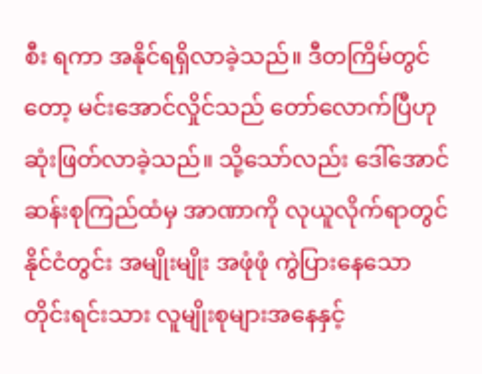စီး ရကာ အနိုင်ရရှိလာခဲ့သည်။ ဒီတကြိမ်တွင်တော့ မင်းအောင်လှိုင်သည် တော်လောက်ပြီဟု ဆုံးဖြတ်လာခဲ့သည်။ သို့သော်လည်း ဒေါ်အောင်ဆန်းစုကြည်ထံမှ အာဏာကို လုယူလိုက်ရာတွင် နိုင်ငံတွင်း အမျိုးမျိုး အဖုံဖုံ ကွဲပြားနေသော တိုင်းရင်းသား လူမျိုးစုများအနေနှင့်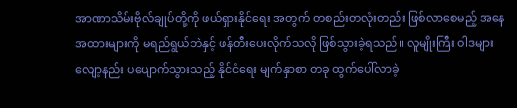အာဏာသိမ်းဗိုလ်ချုပ်တို့ကို ဖယ်ရှားနိုင်ရေး အတွက် တစည်းတလုံးတည်း ဖြစ်လာစေမည့် အနေအထားများကို မရည်ရွယ်ဘဲနှင့် ဖန်တီးပေးလိုက်သလို ဖြစ်သွားခဲ့ရသည်။ လူမျိုးကြီး ဝါဒများ လျော့နည်း ပပျောက်သွားသည့် နိုင်ငံရေး မျက်နှာစာ တခု ထွက်ပေါ်လာခဲ့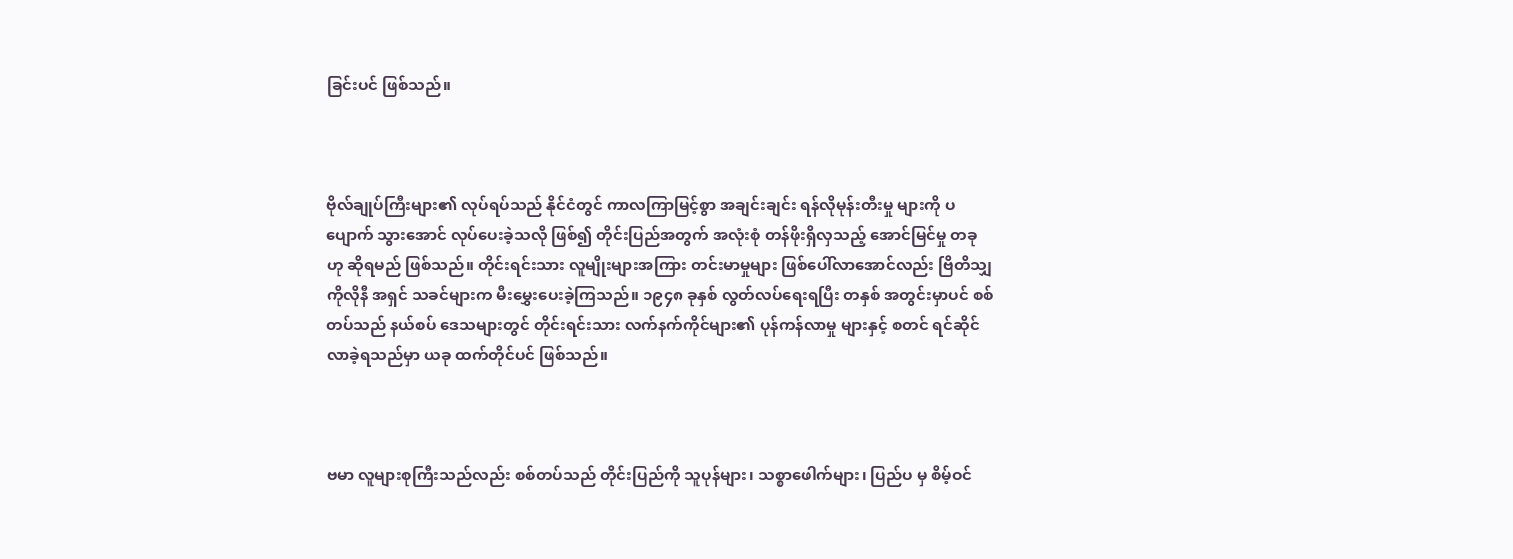ခြင်းပင် ဖြစ်သည်။



ဗိုလ်ချုပ်ကြီးများ၏ လုပ်ရပ်သည် နိုင်ငံတွင် ကာလကြာမြင့်စွာ အချင်းချင်း ရန်လိုမုန်းတီးမှု များကို ပပျောက် သွားအောင် လုပ်ပေးခဲ့သလို ဖြစ်၍ တိုင်းပြည်အတွက် အလုံးစုံ တန်ဖိုးရှိလှသည့် အောင်မြင်မှု တခု ဟု ဆိုရမည် ဖြစ်သည်။ တိုင်းရင်းသား လူမျိုးများအကြား တင်းမာမှုများ ဖြစ်ပေါ်လာအောင်လည်း ဗြိတိသျှ ကိုလိုနီ အရှင် သခင်များက မီးမွှေးပေးခဲ့ကြသည်။ ၁၉၄၈ ခုနှစ် လွတ်လပ်ရေးရပြီး တနှစ် အတွင်းမှာပင် စစ်တပ်သည် နယ်စပ် ဒေသများတွင် တိုင်းရင်းသား လက်နက်ကိုင်များ၏ ပုန်ကန်လာမှု များနှင့် စတင် ရင်ဆိုင်လာခဲ့ရသည်မှာ ယခု ထက်တိုင်ပင် ဖြစ်သည်။



ဗမာ လူများစုကြီးသည်လည်း စစ်တပ်သည် တိုင်းပြည်ကို သူပုန်များ၊ သစ္စာဖေါက်များ၊ ပြည်ပ မှ စိမ့်ဝင်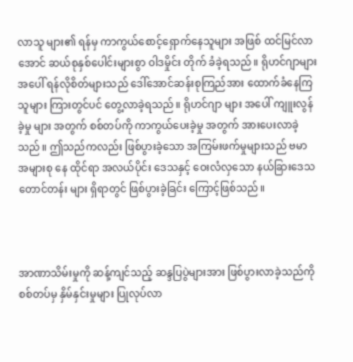လာသူ များ၏ ရန်မှ ကာကွယ်စောင့်ရှောက်နေသူများ အဖြစ် ထင်မြင်လာအောင် ဆယ်စုနှစ်ပေါင်းများစွာ ဝါဒမှိုင်း တိုက် ခံခဲ့ရသည်။ ရိုဟင်ဂျာများ အပေါ် ရန်လိုစိတ်များသည် ဒေါ်အောင်ဆန်းစုကြည်အား ထောက်ခံနေကြသူများ ကြားတွင်ပင် တွေ့လာခဲ့ရသည်။ ရိုဟင်ဂျာ များ အပေါ် ကျူးလွန်ခဲ့မှု များ အတွက် စစ်တပ်ကို ကာကွယ်ပေးခဲ့မှု အတွက် အားပေးလာခဲ့သည်။ ဤသည်ကလည်း ဖြစ်ပွားခဲ့သော အကြမ်းဖက်မှုများသည် ဗမာ အများစု နေ ထိုင်ရာ အလယ်ပိုင်း ဒေသနှင့် ဝေးလံလှသော နယ်ခြားဒေသ တောင်တန်း များ ရှိရာတွင် ဖြစ်ပွားခဲ့ခြင်း ကြောင့်ဖြစ်သည်။



အာဏာသိမ်းမှုကို ဆန့်ကျင်သည့် ဆန္ဒပြပွဲများအား ဖြစ်ပွားလာခဲ့သည်ကို စစ်တပ်မှ နှိမ်နှင်းမှုများ ပြုလုပ်လာ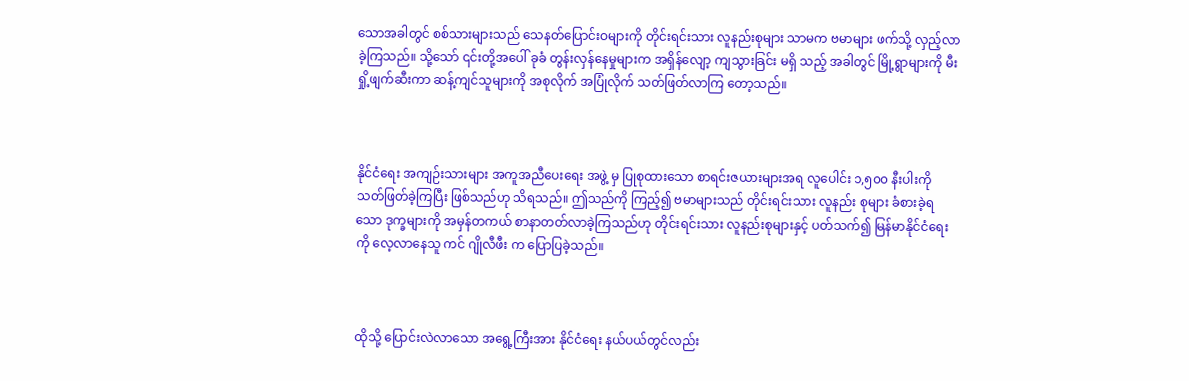သောအခါတွင် စစ်သားများသည် သေနတ်ပြောင်းဝများကို တိုင်းရင်းသား လူနည်းစုများ သာမက ဗမာများ ဖက်သို့ လှည့်လာခဲ့ကြသည်။ သို့သော် ၎င်းတို့အပေါ် ခုခံ တွန်းလှန်နေမှုများက အရှိန်လျော့ ကျသွားခြင်း မရှိ သည့် အခါတွင် မြို့ရွာများကို မီးရှို့ဖျက်ဆီးကာ ဆန့်ကျင်သူများကို အစုလိုက် အပြုံလိုက် သတ်ဖြတ်လာကြ တော့သည်။



နိုင်ငံရေး အကျဉ်းသားများ အကူအညီပေးရေး အဖွဲ့ မှ ပြုစုထားသော စာရင်းဇယားများအရ လူပေါင်း ၁,၅၀၀ နီးပါးကို သတ်ဖြတ်ခဲ့ကြပြီး ဖြစ်သည်ဟု သိရသည်။ ဤသည်ကို ကြည့်၍ ဗမာများသည် တိုင်းရင်းသား လူနည်း စုများ ခံစားခဲ့ရသော ဒုက္ခများကို အမှန်တကယ် စာနာတတ်လာခဲ့ကြသည်ဟု တိုင်းရင်းသား လူနည်းစုများနှင့် ပတ်သက်၍ မြန်မာနိုင်ငံရေးကို လေ့လာနေသူ ကင် ဂျိုလီဖီး က ပြောပြခဲ့သည်။



ထိုသို့ ပြောင်းလဲလာသော အရွေ့ကြီးအား နိုင်ငံရေး နယ်ပယ်တွင်လည်း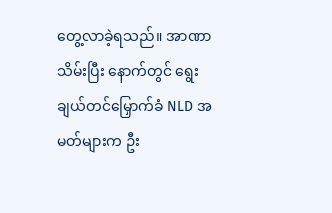တွေ့လာခဲ့ရသည်။ အာဏာသိမ်းပြီး နောက်တွင် ရွေးချယ်တင်မြှောက်ခံ NLD အမတ်များက ဦး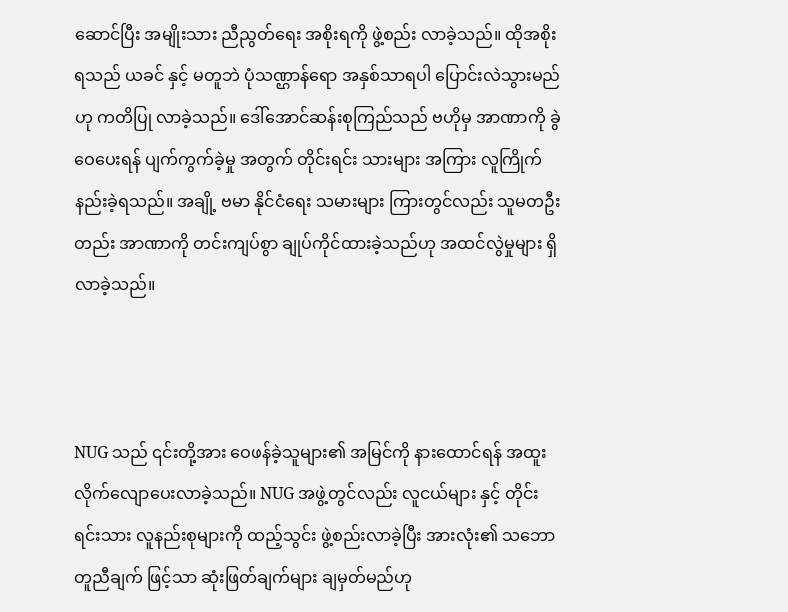ဆောင်ပြီး အမျိုးသား ညီညွတ်ရေး အစိုးရကို ဖွဲ့စည်း လာခဲ့သည်။ ထိုအစိုးရသည် ယခင် နှင့် မတူဘဲ ပုံသဏ္ဌာန်ရော အနှစ်သာရပါ ပြောင်းလဲသွားမည်ဟု ကတိပြု လာခဲ့သည်။ ဒေါ်အောင်ဆန်းစုကြည်သည် ဗဟိုမှ အာဏာကို ခွဲဝေပေးရန် ပျက်ကွက်ခဲ့မှု အတွက် တိုင်းရင်း သားများ အကြား လူကြိုက်နည်းခဲ့ရသည်။ အချို့ ဗမာ နိုင်ငံရေး သမားများ ကြားတွင်လည်း သူမတဦးတည်း အာဏာကို တင်းကျပ်စွာ ချုပ်ကိုင်ထားခဲ့သည်ဟု အထင်လွဲမှုများ ရှိလာခဲ့သည်။



NUG သည် ၎င်းတို့အား ဝေဖန်ခဲ့သူများ၏ အမြင်ကို နားထောင်ရန် အထူး လိုက်လျောပေးလာခဲ့သည်။ NUG အဖွဲ့တွင်လည်း လူငယ်များ နှင့် တိုင်းရင်းသား လူနည်းစုများကို ထည့်သွင်း ဖွဲ့စည်းလာခဲ့ပြီး အားလုံး၏ သဘော တူညီချက် ဖြင့်သာ ဆုံးဖြတ်ချက်များ ချမှတ်မည်ဟု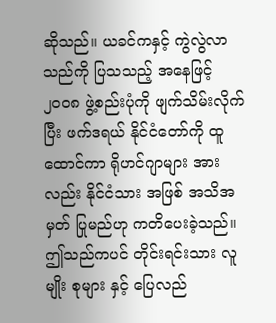ဆိုသည်။ ယခင်ကနှင့် ကွဲလွဲလာသည်ကို ပြသသည့် အနေဖြင့် ၂၀၀၈ ဖွဲ့စည်းပုံကို ဖျက်သိမ်းလိုက်ပြီး ဖက်ဒရယ် နိုင်ငံတော်ကို ထူထောင်ကာ ရိုဟင်ဂျာများ အားလည်း နိုင်ငံသား အဖြစ် အသိအမှတ် ပြုမည်ဟု ကတိပေးခဲ့သည်။ ဤသည်ကပင် တိုင်းရင်းသား လူမျိုး စုများ နှင့် ပြေလည်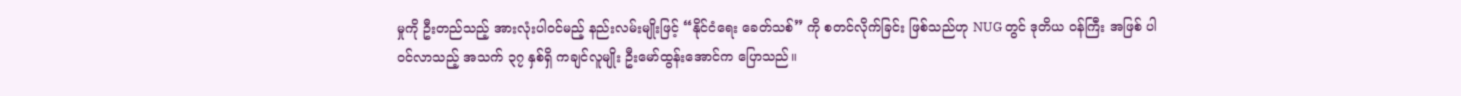မှုကို ဦးတည်သည့် အားလုံးပါဝင်မည့် နည်းလမ်းမျိုးဖြင့် “နိုင်ငံရေး ခေတ်သစ်” ကို စတင်လိုက်ခြင်း ဖြစ်သည်ဟု NUG တွင် ဒုတိယ ဝန်ကြီး အဖြစ် ပါဝင်လာသည့် အသက် ၃၇ နှစ်ရှိ ကချင်လူမျိုး ဦးမော်ထွန်းအောင်က ပြောသည်။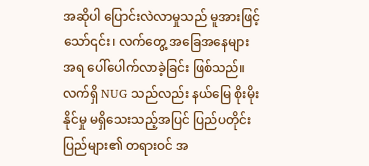အဆိုပါ ပြောင်းလဲလာမှုသည် မူအားဖြင့်သော်၎င်း၊ လက်တွေ့ အခြေအနေများအရ ပေါ်ပေါက်လာခဲ့ခြင်း ဖြစ်သည်။ လက်ရှိ NUG သည်လည်း နယ်မြေ စိုးမိုးနိုင်မှု မရှိသေးသည့်အပြင် ပြည်ပတိုင်းပြည်များ၏ တရားဝင် အ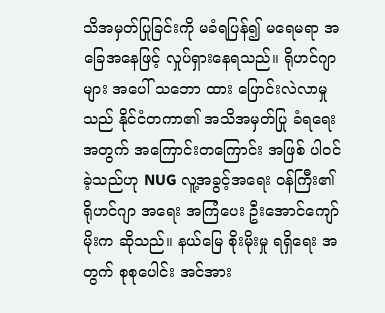သိအမှတ်ပြုခြင်းကို မခံရပြန်၍ မရေမရာ အခြေအနေဖြင့် လှုပ်ရှားနေရသည်။ ရိုဟင်ဂျာ များ အပေါ် သဘော ထား ပြောင်းလဲလာမှုသည် နိုင်ငံတကာ၏ အသိအမှတ်ပြု ခံရရေး အတွက် အကြောင်းတကြောင်း အဖြစ် ပါဝင် ခဲ့သည်ဟု NUG လူ့အခွင့်အရေး ဝန်ကြီး၏ ရိုဟင်ဂျာ အရေး အကြံပေး ဦးအောင်ကျော်မိုးက ဆိုသည်။ နယ်မြေ စိုးမိုးမှု ရရှိရေး အတွက် စုစုပေါင်း အင်အား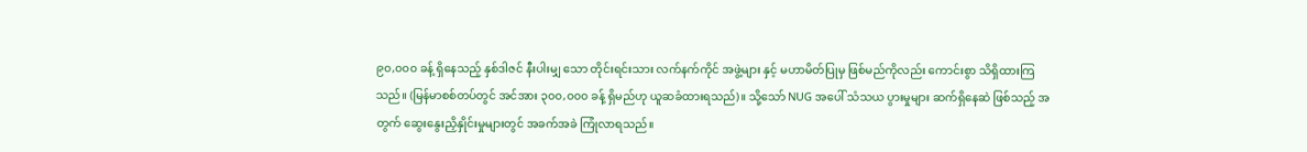၉၀,၀၀၀ ခန့် ရှိနေသည့် နှစ်ဒါဇင် နီးပါးမျှ သော တိုင်းရင်းသား လက်နက်ကိုင် အဖွဲ့များ နှင့် မဟာမိတ်ပြုမှ ဖြစ်မည်ကိုလည်း ကောင်းစွာ သိရှိထားကြသည်။ (မြန်မာစစ်တပ်တွင် အင်အား ၃၀၀,၀၀၀ ခန့် ရှိမည်ဟု ယူဆခံထားရသည်)။ သို့သော် NUG အပေါ် သံသယ ပွားမှုများ ဆက်ရှိနေဆဲ ဖြစ်သည့် အတွက် ဆွေးနွေးညှိနှိုင်းမှုများတွင် အခက်အခဲ ကြုံလာရသည်။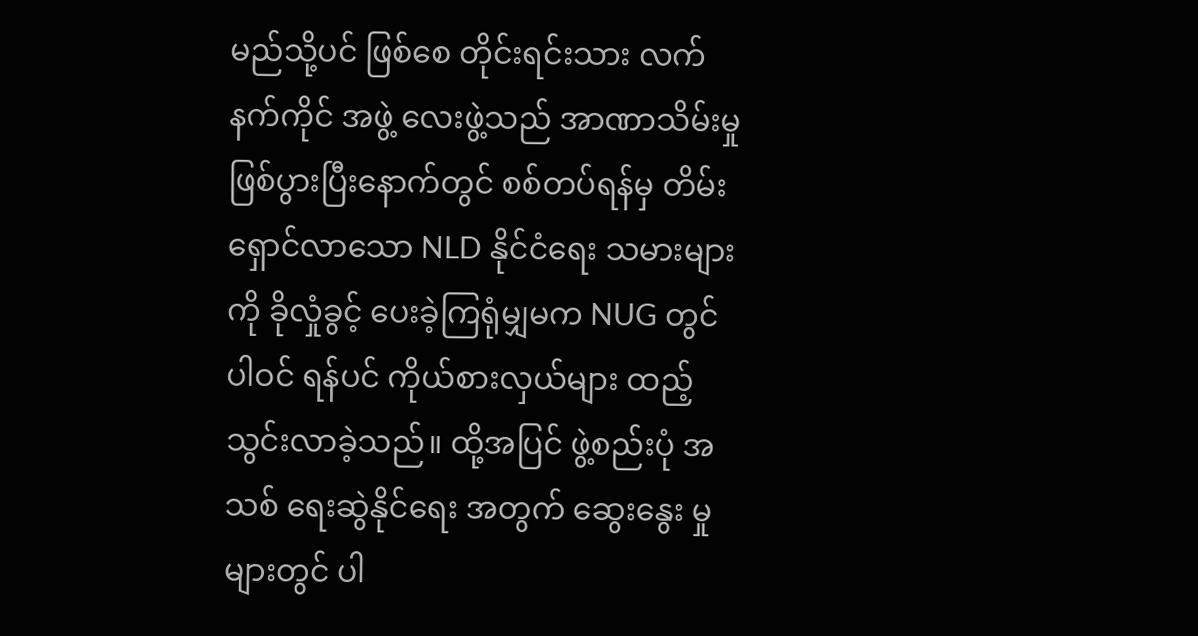မည်သို့ပင် ဖြစ်စေ တိုင်းရင်းသား လက်နက်ကိုင် အဖွဲ့ လေးဖွဲ့သည် အာဏာသိမ်းမှု ဖြစ်ပွားပြီးနောက်တွင် စစ်တပ်ရန်မှ တိမ်းရှောင်လာသော NLD နိုင်ငံရေး သမားများကို ခိုလှုံခွင့် ပေးခဲ့ကြရုံမျှမက NUG တွင် ပါဝင် ရန်ပင် ကိုယ်စားလှယ်များ ထည့်သွင်းလာခဲ့သည်။ ထို့အပြင် ဖွဲ့စည်းပုံ အသစ် ရေးဆွဲနိုင်ရေး အတွက် ဆွေးနွေး မှုများတွင် ပါ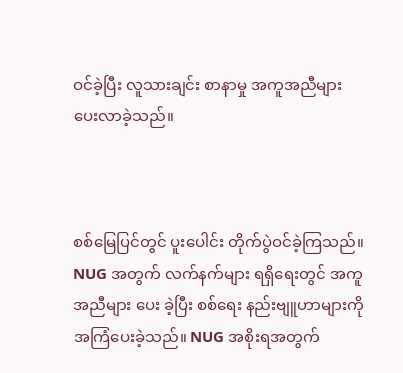ဝင်ခဲ့ပြီး လူသားချင်း စာနာမှု အကူအညီများ ပေးလာခဲ့သည်။



စစ်မြေပြင်တွင် ပူးပေါင်း တိုက်ပွဲဝင်ခဲ့ကြသည်။ NUG အတွက် လက်နက်များ ရရှိရေးတွင် အကူအညီများ ပေး ခဲ့ပြီး စစ်ရေး နည်းဗျူဟာများကို အကြံပေးခဲ့သည်။ NUG အစိုးရအတွက်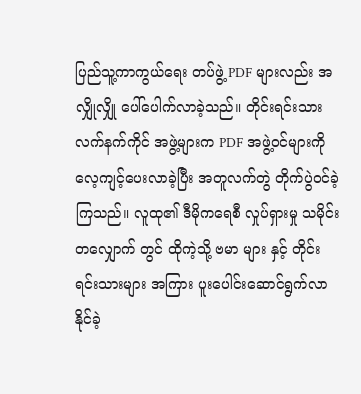ပြည်သူ့ကာကွယ်ရေး တပ်ဖွဲ့ PDF များလည်း အလျှိုလျှို ပေါ်ပေါက်လာခဲ့သည်။ တိုင်းရင်းသား လက်နက်ကိုင် အဖွဲ့များက PDF အဖွဲ့ဝင်များကို လေ့ကျင့်ပေးလာခဲ့ပြီး အတူလက်တွဲ တိုက်ပွဲဝင်ခဲ့ကြသည်။ လူထု၏ ဒီမိုကရေစီ လှုပ်ရှားမှု သမိုင်း တလျှောက် တွင် ထိုကဲ့သို့ ဗမာ များ နှင့် တိုင်းရင်းသားများ အကြား ပူးပေါင်းဆောင်ရွက်လာနိုင်ခဲ့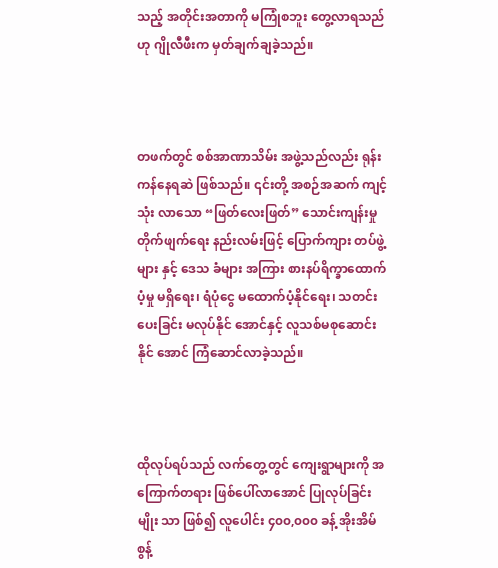သည့် အတိုင်းအတာကို မကြုံစဘူး တွေ့လာရသည်ဟု ဂျိုလီဖီးက မှတ်ချက်ချခဲ့သည်။



တဖက်တွင် စစ်အာဏာသိမ်း အဖွဲ့သည်လည်း ရုန်းကန်နေရဆဲ ဖြစ်သည်။ ၎င်းတို့ အစဉ်အဆက် ကျင့်သုံး လာသော “ဖြတ်လေးဖြတ်” သောင်းကျန်းမှု တိုက်ဖျက်ရေး နည်းလမ်းဖြင့် ပြောက်ကျား တပ်ဖွဲ့များ နှင့် ဒေသ ခံများ အကြား စားနပ်ရိက္ခာထောက်ပံ့မှု မရှိရေး၊ ရံပုံငွေ မထောက်ပံ့နိုင်ရေး၊ သတင်း ပေးခြင်း မလုပ်နိုင် အောင်နှင့် လူသစ်မစုဆောင်းနိုင် အောင် ကြံဆောင်လာခဲ့သည်။



ထိုလုပ်ရပ်သည် လက်တွေ့တွင် ကျေးရွာများကို အကြောက်တရား ဖြစ်ပေါ်လာအောင် ပြုလုပ်ခြင်းမျိုး သာ ဖြစ်၍ လူပေါင်း ၄၀၀,၀၀၀ ခန့် အိုးအိမ်စွန့်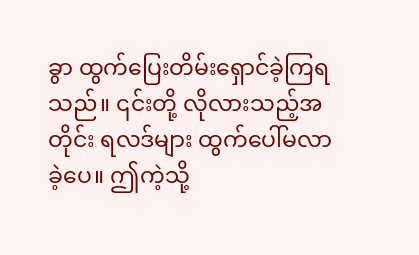ခွာ ထွက်ပြေးတိမ်းရှောင်ခဲ့ကြရသည်။ ၎င်းတို့ လိုလားသည့်အတိုင်း ရလဒ်များ ထွက်ပေါ်မလာခဲ့ပေ။ ဤကဲ့သို့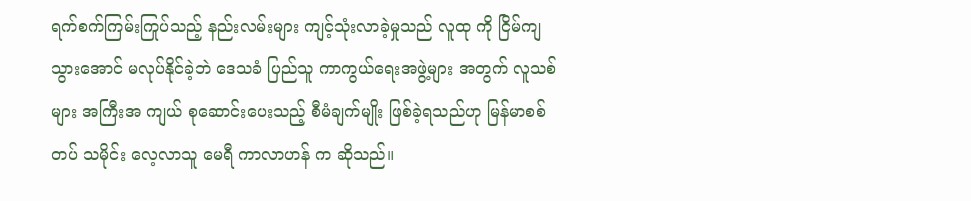ရက်စက်ကြမ်းကြုပ်သည့် နည်းလမ်းများ ကျင့်သုံးလာခဲ့မှုသည် လူထု ကို ငြိမ်ကျသွားအောင် မလုပ်နိုင်ခဲ့ဘဲ ဒေသခံ ပြည်သူ ကာကွယ်ရေးအဖွဲ့များ အတွက် လူသစ်များ အကြီးအ ကျယ် စုဆောင်းပေးသည့် စီမံချက်မျိုး ဖြစ်ခဲ့ရသည်ဟု မြန်မာစစ်တပ် သမိုင်း လေ့လာသူ မေရီ ကာလာဟန် က ဆိုသည်။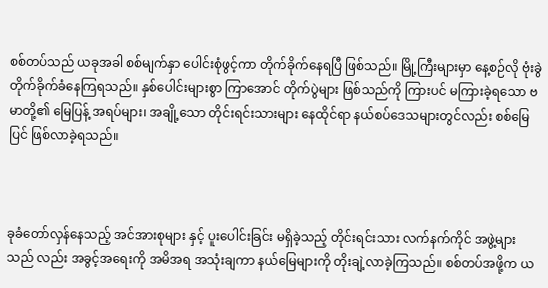စစ်တပ်သည် ယခုအခါ စစ်မျက်နှာ ပေါင်းစုံဖွင့်ကာ တိုက်ခိုက်နေရပြီ ဖြစ်သည်။ မြို့ကြီးများမှာ နေ့စဉ်လို ဗုံးခွဲ တိုက်ခိုက်ခံနေကြရသည်။ နှစ်ပေါင်းများစွာ ကြာအောင် တိုက်ပွဲများ ဖြစ်သည်ကို ကြားပင် မကြားခဲ့ရသော ဗမာတို့၏ မြေပြန့် အရပ်များ၊ အချို့သော တိုင်းရင်းသားများ နေထိုင်ရာ နယ်စပ်ဒေသများတွင်လည်း စစ်မြေပြင် ဖြစ်လာခဲ့ရသည်။



ခုခံတော်လှန်နေသည့် အင်အားစုများ နှင့် ပူးပေါင်းခြင်း မရှိခဲ့သည့် တိုင်းရင်းသား လက်နက်ကိုင် အဖွဲ့များသည် လည်း အခွင့်အရေးကို အမိအရ အသုံးချကာ နယ်မြေများကို တိုးချဲ့လာခဲ့ကြသည်။ စစ်တပ်အဖို့က ယ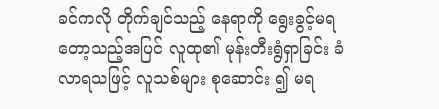ခင်ကလို တိုက်ချင်သည့် နေရာကို ရွေးခွင့်မရတော့သည့်အပြင် လူထု၏ မုန်းတီးရွံရှာခြင်း ခံလာရသဖြင့် လူသစ်များ စုဆောင်း ၍ မရ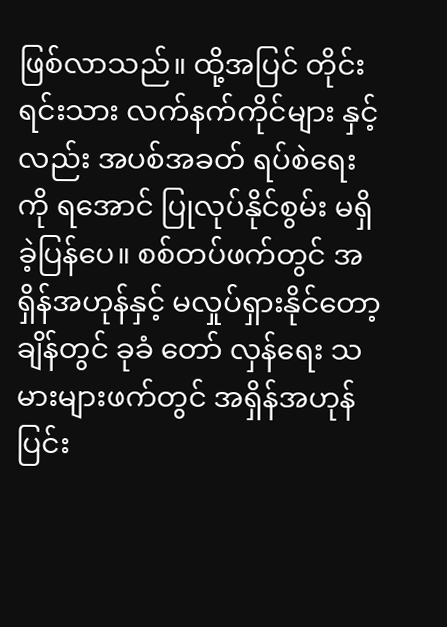ဖြစ်လာသည်။ ထို့အပြင် တိုင်းရင်းသား လက်နက်ကိုင်များ နှင့်လည်း အပစ်အခတ် ရပ်စဲရေးကို ရအောင် ပြုလုပ်နိုင်စွမ်း မရှိခဲ့ပြန်ပေ။ စစ်တပ်ဖက်တွင် အရှိန်အဟုန်နှင့် မလှုပ်ရှားနိုင်တော့ ချိန်တွင် ခုခံ တော် လှန်ရေး သမားများဖက်တွင် အရှိန်အဟုန် ပြင်း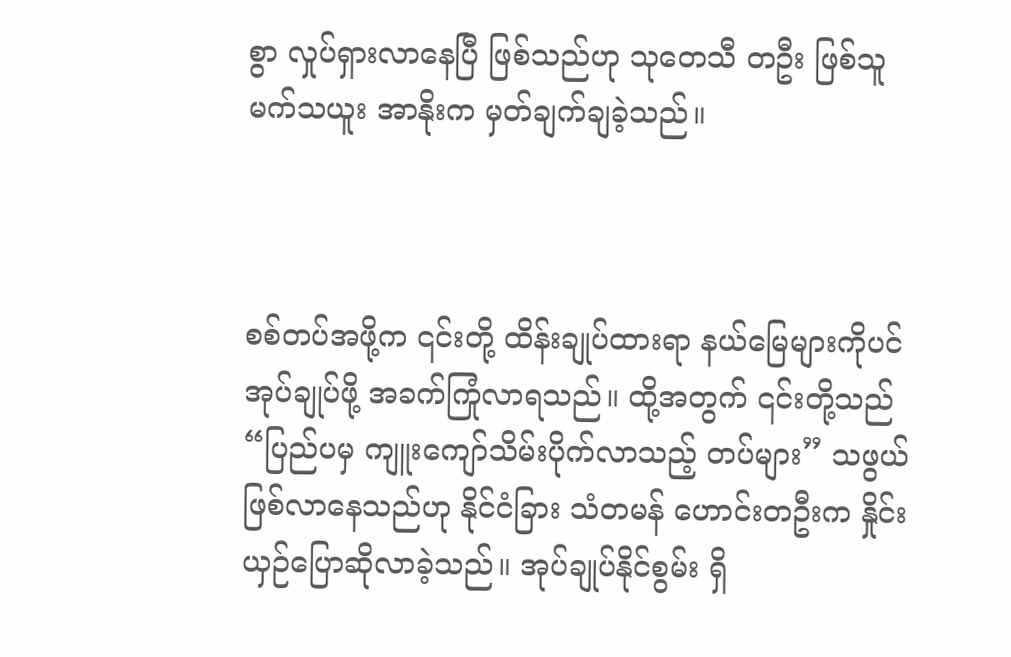စွာ လှုပ်ရှားလာနေပြီ ဖြစ်သည်ဟု သုတေသီ တဦး ဖြစ်သူ မက်သယူး အာနိုးက မှတ်ချက်ချခဲ့သည်။



စစ်တပ်အဖို့က ၎င်းတို့ ထိန်းချုပ်ထားရာ နယ်မြေများကိုပင် အုပ်ချုပ်ဖို့ အခက်ကြုံလာရသည်။ ထို့အတွက် ၎င်းတို့သည် “ပြည်ပမှ ကျူးကျော်သိမ်းပိုက်လာသည့် တပ်များ” သဖွယ် ဖြစ်လာနေသည်ဟု နိုင်ငံခြား သံတမန် ဟောင်းတဦးက နှိုင်းယှဉ်ပြောဆိုလာခဲ့သည်။ အုပ်ချုပ်နိုင်စွမ်း ရှိ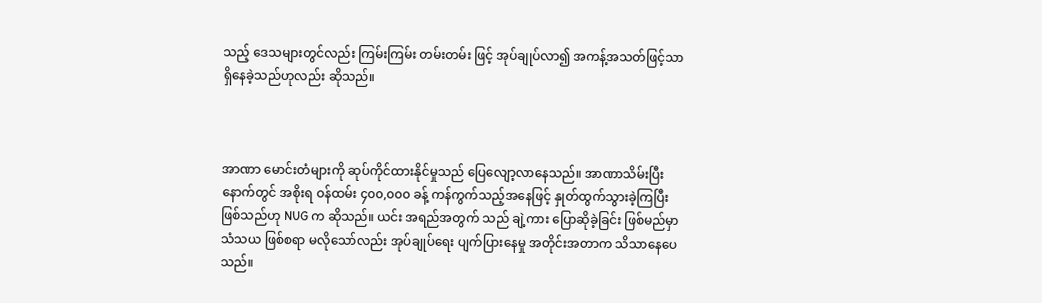သည့် ဒေသများတွင်လည်း ကြမ်းကြမ်း တမ်းတမ်း ဖြင့် အုပ်ချုပ်လာ၍ အကန့်အသတ်ဖြင့်သာ ရှိနေခဲ့သည်ဟုလည်း ဆိုသည်။



အာဏာ မောင်းတံများကို ဆုပ်ကိုင်ထားနိုင်မှုသည် ပြေလျော့လာနေသည်။ အာဏာသိမ်းပြီးနောက်တွင် အစိုးရ ဝန်ထမ်း ၄၀၀,၀၀၀ ခန့် ကန်ကွက်သည့်အနေဖြင့် နှုတ်ထွက်သွားခဲ့ကြပြီး ဖြစ်သည်ဟု NUG က ဆိုသည်။ ယင်း အရည်အတွက် သည် ချဲ့ကား ပြောဆိုခဲ့ခြင်း ဖြစ်မည်မှာ သံသယ ဖြစ်စရာ မလိုသော်လည်း အုပ်ချုပ်ရေး ပျက်ပြားနေမှု အတိုင်းအတာက သိသာနေပေသည်။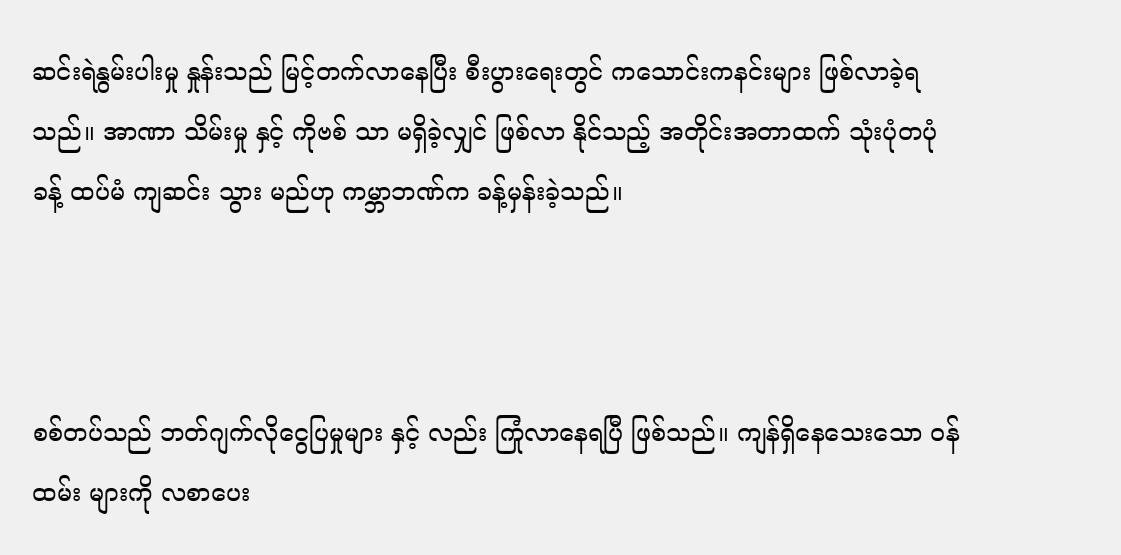ဆင်းရဲနွမ်းပါးမှု နှုန်းသည် မြင့်တက်လာနေပြီး စီးပွားရေးတွင် ကသောင်းကနင်းများ ဖြစ်လာခဲ့ရသည်။ အာဏာ သိမ်းမှု နှင့် ကိုဗစ် သာ မရှိခဲ့လျှင် ဖြစ်လာ နိုင်သည့် အတိုင်းအတာထက် သုံးပုံတပုံ ခန့် ထပ်မံ ကျဆင်း သွား မည်ဟု ကမ္ဘာဘဏ်က ခန့်မှန်းခဲ့သည်။



စစ်တပ်သည် ဘတ်ဂျက်လိုငွေပြမှုများ နှင့် လည်း ကြုံလာနေရပြီ ဖြစ်သည်။ ကျန်ရှိနေသေးသော ဝန်ထမ်း များကို လစာပေး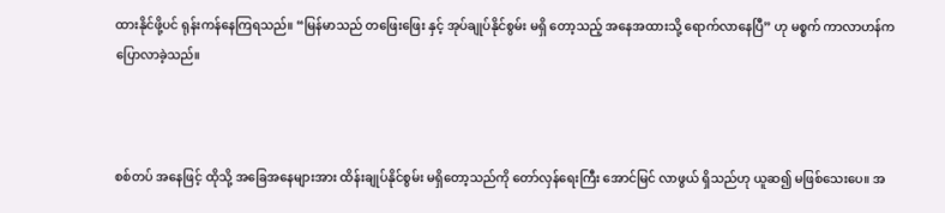ထားနိုင်ဖို့ပင် ရုန်းကန်နေကြရသည်။ “မြန်မာသည် တဖြေးဖြေး နှင့် အုပ်ချုပ်နိုင်စွမ်း မရှိ တော့သည့် အနေအထားသို့ ရောက်လာနေပြီ” ဟု မစ္စက် ကာလာဟန်က ပြောလာခဲ့သည်။



စစ်တပ် အနေဖြင့် ထိုသို့ အခြေအနေများအား ထိန်းချုပ်နိုင်စွမ်း မရှိတော့သည်ကို တော်လှန်‌ရေးကြီး အောင်မြင် လာဖွယ် ရှိသည်ဟု ယူဆ၍ မဖြစ်သေးပေ။ အ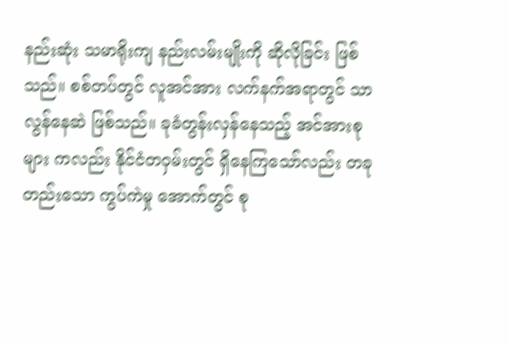နည်းဆုံး သမာရိုးကျ နည်းလမ်းမျိုးကို ဆိုလိုခြင်း ဖြစ်သည်။ စစ်တပ်တွင် လူအင်အား လက်နက်အရာတွင် သာလွန်နေဆဲ ဖြစ်သည်။ ခုခံတွန်းလှန်နေသည့် အင်အားစုများ ကလည်း နိုင်ငံတဝှမ်းတွင် ရှိနေကြသော်လည်း တခုတည်းသော ကွပ်ကဲမှု အောက်တွင် စု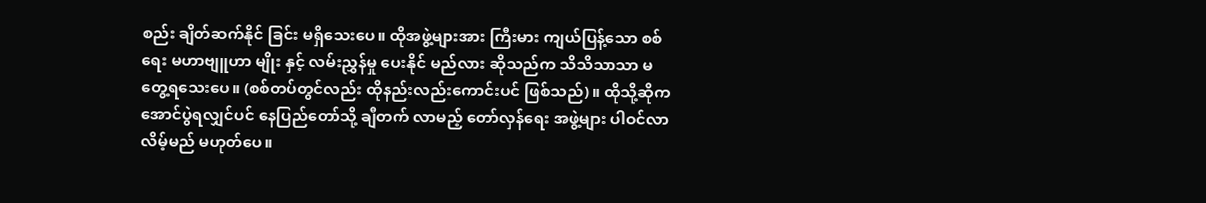စည်း ချိတ်ဆက်နိုင် ခြင်း မရှိသေးပေ။ ထိုအဖွဲ့များအား ကြီးမား ကျယ်ပြန့်သော စစ်ရေး မဟာဗျူဟာ မျိုး နှင့် လမ်းညွှန်မှု ပေးနိုင် မည်လား ဆိုသည်က သိသိသာသာ မတွေ့ရသေးပေ။ (စစ်တပ်တွင်လည်း ထိုနည်းလည်းကောင်းပင် ဖြစ်သည်)။ ထိုသို့ဆိုက အောင်ပွဲရလျှင်ပင် နေပြည်တော်သို့ ချီတက် လာမည့် တော်လှန်ရေး အဖွဲ့များ ပါဝင်လာလိမ့်မည် မဟုတ်ပေ။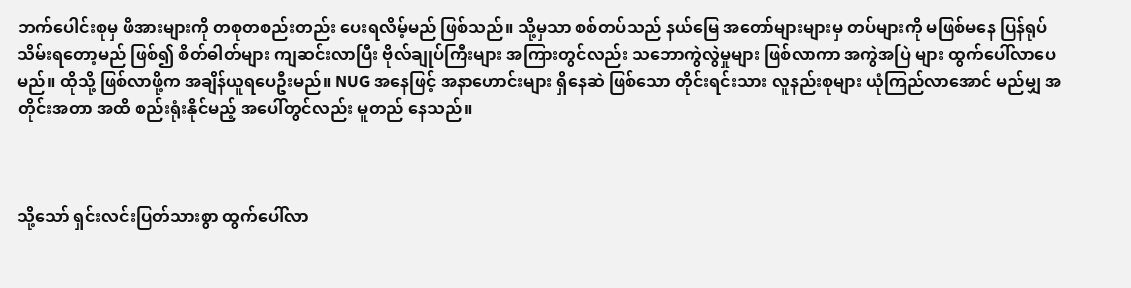ဘက်ပေါင်းစုမှ ဖိအားများကို တစုတစည်းတည်း ပေးရလိမ့်မည် ဖြစ်သည်။ သို့မှသာ စစ်တပ်သည် နယ်မြေ အတော်များများမှ တပ်များကို မဖြစ်မနေ ပြန်ရုပ်သိမ်းရတော့မည် ဖြစ်၍ စိတ်ဓါတ်များ ကျဆင်းလာပြီး ဗိုလ်ချုပ်ကြီးများ အကြားတွင်လည်း သဘောကွဲလွဲမှုများ ဖြစ်လာကာ အကွဲအပြဲ များ ထွက်ပေါ်လာပေမည်။ ထိုသို့ ဖြစ်လာဖို့က အချိန်ယူရပေဦးမည်။ NUG အနေဖြင့် အနာဟောင်းများ ရှိနေဆဲ ဖြစ်သော တိုင်းရင်းသား လူနည်းစုများ ယုံကြည်လာအောင် မည်မျှ အတိုင်းအတာ အထိ စည်းရုံးနိုင်မည့် အပေါ်တွင်လည်း မူတည် နေသည်။



သို့သော် ရှင်းလင်းပြတ်သားစွာ ထွက်ပေါ်လာ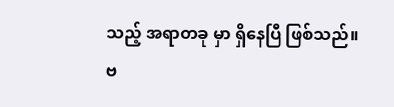သည့် အရာတခု မှာ ရှိနေပြီ ဖြစ်သည်။ ဗ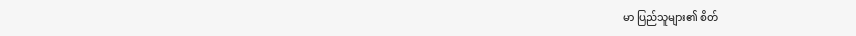မာ ပြည်သူများ၏ စိတ်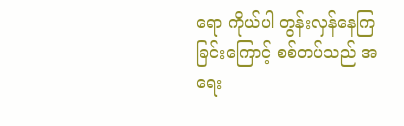ရော ကိုယ်ပါ တွန်းလှန်နေကြခြင်းကြောင့် စစ်တပ်သည် အရေး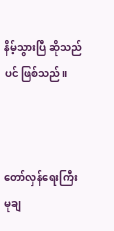နိမ့်သွားပြီ ဆိုသည်ပင် ဖြစ်သည်။



တော်လှန်ရေးကြီး မုချ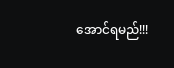အောင်ရမည်!!!